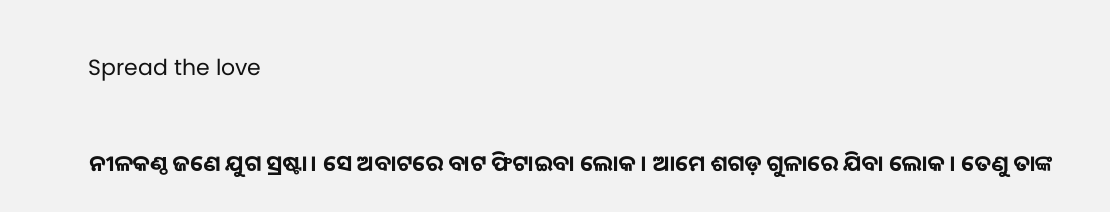Spread the love

ନୀଳକଣ୍ଠ ଜଣେ ଯୁଗ ସ୍ରଷ୍ଟା। ସେ ଅବାଟରେ ବାଟ ଫିଟାଇବା ଲୋକ। ଆମେ ଶଗଡ଼ ଗୁଳାରେ ଯିବା ଲୋକ। ତେଣୁ ତାଙ୍କ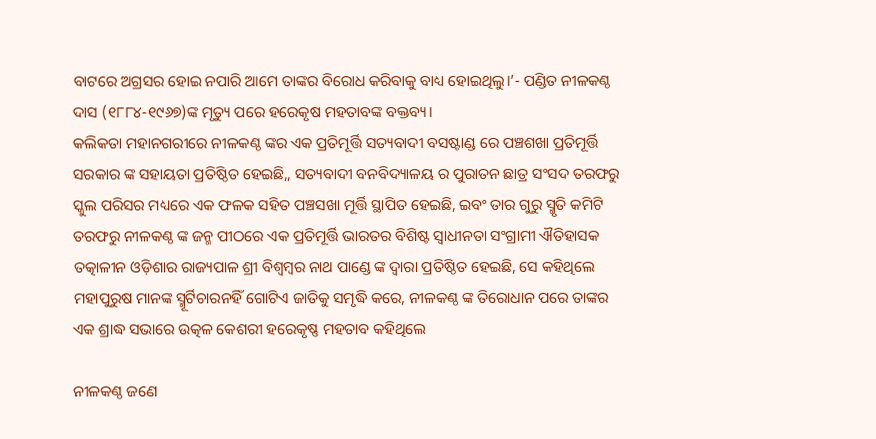ବାଟରେ ଅଗ୍ରସର ହୋଇ ନପାରି ଆମେ ତାଙ୍କର ବିରୋଧ କରିବାକୁ ବାଧ୍ୟ ହୋଇଥିଲୁ।’- ପଣ୍ଡିତ ନୀଳକଣ୍ଠ ଦାସ (୧୮୮୪-୧୯୬୭)ଙ୍କ ମୃତ୍ୟୁ ପରେ ହରେକୃଷ ମହତାବଙ୍କ ବକ୍ତବ୍ୟ।
କଲିକତା ମହାନଗରୀରେ ନୀଳକଣ୍ଠ ଙ୍କର ଏକ ପ୍ରତିମୂର୍ତ୍ତି ସତ୍ୟବାଦୀ ବସଷ୍ଟାଣ୍ଡ ରେ ପଞ୍ଚଶଖା ପ୍ରତିମୂର୍ତ୍ତି ସରକାର ଙ୍କ ସହାୟତା ପ୍ରତିଷ୍ଠିତ ହେଇଛି,, ସତ୍ୟବାଦୀ ବନବିଦ୍ୟାଳୟ ର ପୁରାତନ ଛାତ୍ର ସଂସଦ ତରଫରୁ ସ୍କୁଲ ପରିସର ମଧ୍ୟରେ ଏକ ଫଳକ ସହିତ ପଞ୍ଚସଖା ମୂର୍ତ୍ତି ସ୍ଥାପିତ ହେଇଛି, ଇବଂ ତାର ଗୁରୁ ସ୍ମୃତି କମିଟି ତରଫରୁ ନୀଳକଣ୍ଠ ଙ୍କ ଜନ୍ମ ପୀଠରେ ଏକ ପ୍ରତିମୂର୍ତ୍ତି ଭାରତର ବିଶିଷ୍ଟ ସ୍ଵାଧୀନତା ସଂଗ୍ରାମୀ ଐତିହାସକ ତତ୍କାଳୀନ ଓଡ଼ିଶାର ରାଜ୍ୟପାଳ ଶ୍ରୀ ବିଶ୍ବମ୍ବର ନାଥ ପାଣ୍ଡେ ଙ୍କ ଦ୍ଵାରା ପ୍ରତିଷ୍ଠିତ ହେଇଛି, ସେ କହିଥିଲେ ମହାପୁରୁଷ ମାନଙ୍କ ସ୍ମୂର୍ଟିଚାରନହିଁ ଗୋଟିଏ ଜାତିକୁ ସମୃଦ୍ଧି କରେ, ନୀଳକଣ୍ଠ ଙ୍କ ତିରୋଧାନ ପରେ ତାଙ୍କର ଏକ ଶ୍ରାଦ୍ଧ ସଭାରେ ଉତ୍କଳ କେଶରୀ ହରେକୃଷ୍ଣ ମହତାବ କହିଥିଲେ

ନୀଳକଣ୍ଠ ଜଣେ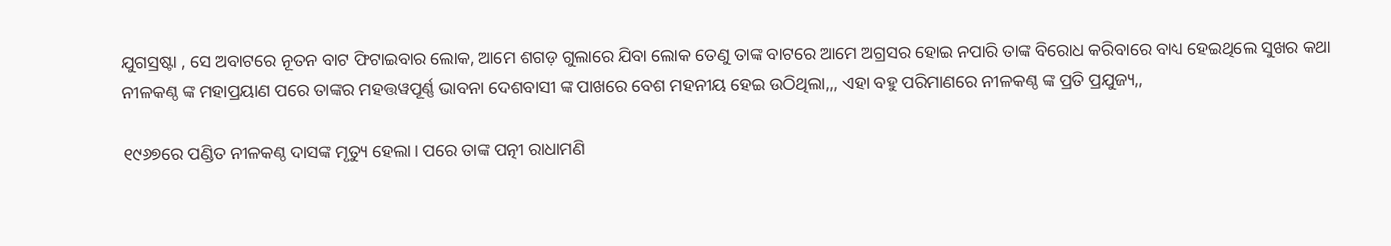ଯୁଗସ୍ରଷ୍ଟା , ସେ ଅବାଟରେ ନୂତନ ବାଟ ଫିଟାଇବାର ଲୋକ, ଆମେ ଶଗଡ଼ ଗୁଲାରେ ଯିବା ଲୋକ ତେଣୁ ତାଙ୍କ ବାଟରେ ଆମେ ଅଗ୍ରସର ହୋଇ ନପାରି ତାଙ୍କ ବିରୋଧ କରିବାରେ ବାଧ୍ୟ ହେଇଥିଲେ ସୁଖର କଥା ନୀଳକଣ୍ଠ ଙ୍କ ମହାପ୍ରୟାଣ ପରେ ତାଙ୍କର ମହତ୍ତୱପୂର୍ଣ୍ଣ ଭାବନା ଦେଶବାସୀ ଙ୍କ ପାଖରେ ବେଶ ମହନୀୟ ହେଇ ଉଠିଥିଲା,,, ଏହା ବହୁ ପରିମାଣରେ ନୀଳକଣ୍ଠ ଙ୍କ ପ୍ରତି ପ୍ରଯୁଜ୍ୟ,,

୧୯୬୭ରେ ପଣ୍ଡିତ ନୀଳକଣ୍ଠ ଦାସଙ୍କ ମୃତ୍ୟୁ ହେଲା। ପରେ ତାଙ୍କ ପତ୍ନୀ ରାଧାମଣି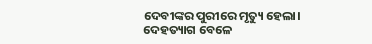ଦେବୀଙ୍କର ପୁରୀରେ ମୃତ୍ୟୁ ହେଲା।
ଦେହତ୍ୟାଗ ବେଳେ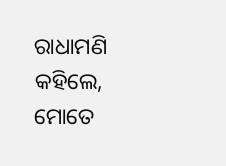ରାଧାମଣି କହିଲେ, ମୋତେ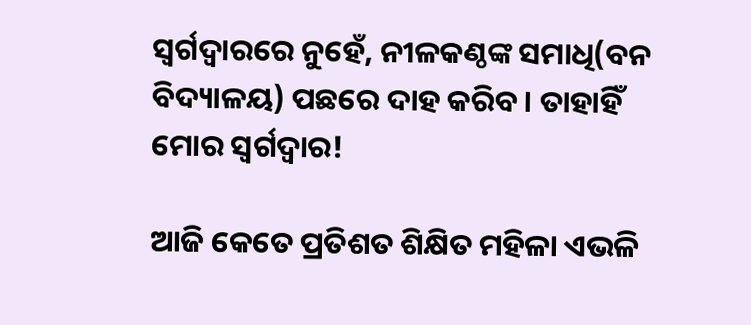ସ୍ୱର୍ଗଦ୍ୱାରରେ ନୁହେଁ, ନୀଳକଣ୍ଠଙ୍କ ସମାଧି(ବନ ବିଦ୍ୟାଳୟ) ପଛରେ ଦାହ କରିବ। ତାହାହିଁ ମୋର ସ୍ୱର୍ଗଦ୍ୱାର!

ଆଜି କେତେ ପ୍ରତିଶତ ଶିକ୍ଷିତ ମହିଳା ଏଭଳି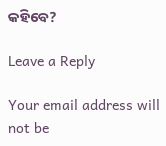କହିବେ?

Leave a Reply

Your email address will not be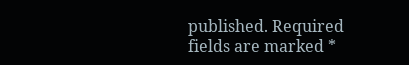published. Required fields are marked *